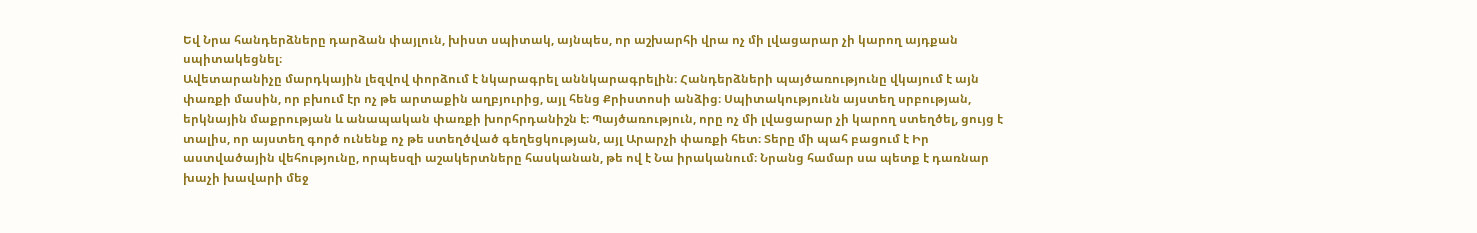Եվ Նրա հանդերձները դարձան փայլուն, խիստ սպիտակ, այնպես, որ աշխարհի վրա ոչ մի լվացարար չի կարող այդքան սպիտակեցնել։
Ավետարանիչը մարդկային լեզվով փորձում է նկարագրել աննկարագրելին։ Հանդերձների պայծառությունը վկայում է այն փառքի մասին, որ բխում էր ոչ թե արտաքին աղբյուրից, այլ հենց Քրիստոսի անձից։ Սպիտակությունն այստեղ սրբության, երկնային մաքրության և անապական փառքի խորհրդանիշն է։ Պայծառություն, որը ոչ մի լվացարար չի կարող ստեղծել, ցույց է տալիս, որ այստեղ գործ ունենք ոչ թե ստեղծված գեղեցկության, այլ Արարչի փառքի հետ։ Տերը մի պահ բացում է Իր աստվածային վեհությունը, որպեսզի աշակերտները հասկանան, թե ով է Նա իրականում։ Նրանց համար սա պետք է դառնար խաչի խավարի մեջ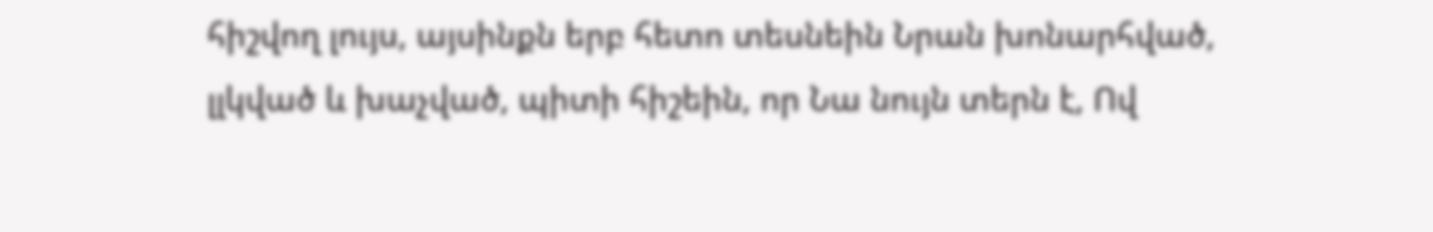հիշվող լույս, այսինքն երբ հետո տեսնեին Նրան խոնարհված, լլկված և խաչված, պիտի հիշեին, որ Նա նույն տերն է, Ով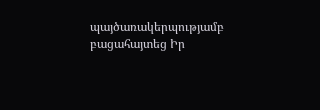պայծառակերպությամբ բացահայտեց Իր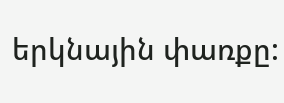երկնային փառքը: